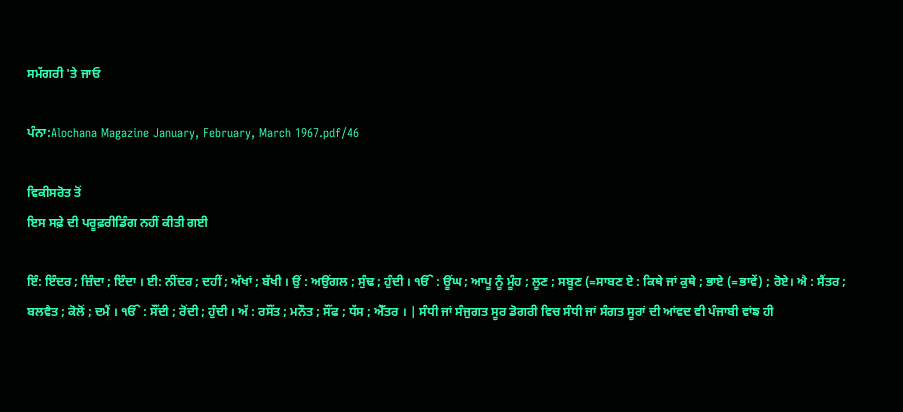ਸਮੱਗਰੀ 'ਤੇ ਜਾਓ

ਪੰਨਾ:Alochana Magazine January, February, March 1967.pdf/46

ਵਿਕੀਸਰੋਤ ਤੋਂ
ਇਸ ਸਫ਼ੇ ਦੀ ਪਰੂਫ਼ਰੀਡਿੰਗ ਨਹੀਂ ਕੀਤੀ ਗਈ

ਇੰ: ਇੰਦਰ ; ਜ਼ਿੰਦਾ ; ਇੰਦਾ । ਈ: ਨੀਂਦਰ ; ਦਹੀਂ ; ਅੱਖਾਂ ; ਬੱਖੀ । ਉਂ : ਅਉਂਗਲ ; ਸੁੰਢ ; ਹੁੰਦੀ । ੴ : ਊਂਘ ; ਆਪੂ ਨੂੰ ਮੂੰਹ ; ਲੂਣ ; ਸਬੂਣ (=ਸਾਬਣ ਏ : ਕਿਥੇ ਜਾਂ ਕੁਥੇ ; ਭਾਏ (=ਭਾਵੇਂ) ; ਰੋਏ। ਐ : ਸੈਂਤਰ ; ਬਲਵੈਤ ; ਕੋਲੋਂ ; ਦਮੈਂ । ੴ : ਸੌਂਦੀ ; ਰੋਂਦੀ ; ਹੁੰਦੀ । ਅੱ : ਰਸੌਂਤ ; ਮਨੌਤ ; ਸੌਂਫ ; ਧੱਸ ; ਐੱਤਰ । | ਸੰਧੀ ਜਾਂ ਸੰਜੁਗਤ ਸੂਰ ਡੋਗਰੀ ਵਿਚ ਸੰਧੀ ਜਾਂ ਸੰਗਤ ਸੂਰਾਂ ਦੀ ਆਂਵਦ ਵੀ ਪੰਜਾਬੀ ਵਾਂਙ ਹੀ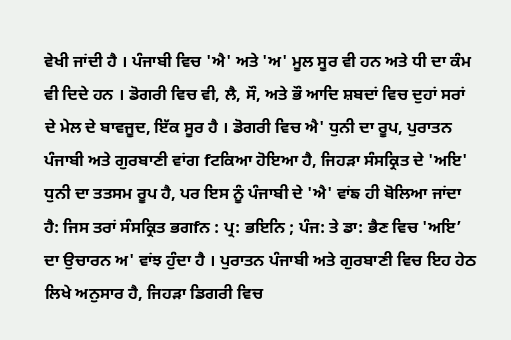ਵੇਖੀ ਜਾਂਦੀ ਹੈ । ਪੰਜਾਬੀ ਵਿਚ 'ਐ' ਅਤੇ 'ਅ' ਮੂਲ ਸੂਰ ਵੀ ਹਨ ਅਤੇ ਧੀ ਦਾ ਕੰਮ ਵੀ ਦਿਦੇ ਹਨ । ਡੋਗਰੀ ਵਿਚ ਵੀ, ਲੈ, ਸੌ, ਅਤੇ ਭੌ ਆਦਿ ਸ਼ਬਦਾਂ ਵਿਚ ਦੁਹਾਂ ਸਰਾਂ ਦੇ ਮੇਲ ਦੇ ਬਾਵਜੂਦ, ਇੱਕ ਸੂਰ ਹੈ । ਡੋਗਰੀ ਵਿਚ ਐ' ਧੁਨੀ ਦਾ ਰੂਪ, ਪੁਰਾਤਨ ਪੰਜਾਬੀ ਅਤੇ ਗੁਰਬਾਣੀ ਵਾਂਗ fਟਕਿਆ ਹੋਇਆ ਹੈ, ਜਿਹੜਾ ਸੰਸਕ੍ਰਿਤ ਦੇ 'ਅਇ' ਧੁਨੀ ਦਾ ਤਤਸਮ ਰੂਪ ਹੈ, ਪਰ ਇਸ ਨੂੰ ਪੰਜਾਬੀ ਦੇ 'ਐ' ਵਾਂਙ ਹੀ ਬੋਲਿਆ ਜਾਂਦਾ ਹੈ: ਜਿਸ ਤਰਾਂ ਸੰਸਕ੍ਰਿਤ ਭਗfਨ : ਪ੍ਰ: ਭਇਨਿ ; ਪੰਜ: ਤੇ ਡਾ: ਭੈਣ ਵਿਚ 'ਅਇ’ ਦਾ ਉਚਾਰਨ ਅ' ਵਾਂਝ ਹੁੰਦਾ ਹੈ । ਪੁਰਾਤਨ ਪੰਜਾਬੀ ਅਤੇ ਗੁਰਬਾਣੀ ਵਿਚ ਇਹ ਹੇਠ ਲਿਖੇ ਅਨੁਸਾਰ ਹੈ, ਜਿਹੜਾ ਡਿਗਰੀ ਵਿਚ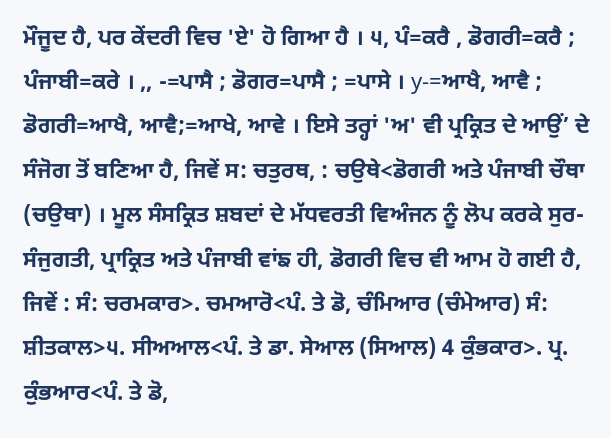ਮੌਜੂਦ ਹੈ, ਪਰ ਕੇਂਦਰੀ ਵਿਚ 'ਏ' ਹੋ ਗਿਆ ਹੈ । ੫, ਪੰ=ਕਰੈ , ਡੋਗਰੀ=ਕਰੈ ; ਪੰਜਾਬੀ=ਕਰੇ । ,, -=ਪਾਸੈ ; ਡੋਗਰ=ਪਾਸੈ ; =ਪਾਸੇ । y-=ਆਖੈ, ਆਵੈ ; ਡੋਗਰੀ=ਆਖੈ, ਆਵੈ;=ਆਖੇ, ਆਵੇ । ਇਸੇ ਤਰ੍ਹਾਂ 'ਅ' ਵੀ ਪ੍ਰਕ੍ਰਿਤ ਦੇ ਆਉਂ’ ਦੇ ਸੰਜੋਗ ਤੋਂ ਬਣਿਆ ਹੈ, ਜਿਵੇਂ ਸ: ਚਤੁਰਥ, : ਚਉਥੇ<ਡੋਗਰੀ ਅਤੇ ਪੰਜਾਬੀ ਚੌਥਾ (ਚਉਥਾ) । ਮੂਲ ਸੰਸਕ੍ਰਿਤ ਸ਼ਬਦਾਂ ਦੇ ਮੱਧਵਰਤੀ ਵਿਅੰਜਨ ਨੂੰ ਲੋਪ ਕਰਕੇ ਸੁਰ-ਸੰਜੁਗਤੀ, ਪ੍ਰਾਕ੍ਰਿਤ ਅਤੇ ਪੰਜਾਬੀ ਵਾਂਙ ਹੀ, ਡੋਗਰੀ ਵਿਚ ਵੀ ਆਮ ਹੋ ਗਈ ਹੈ, ਜਿਵੇਂ : ਸੰ: ਚਰਮਕਾਰ>. ਚਮਆਰੋ<ਪੰ. ਤੇ ਡੋ, ਚੰਮਿਆਰ (ਚੰਮੇਆਰ) ਸੰ: ਸ਼ੀਤਕਾਲ>੫. ਸੀਅਆਲ<ਪੰ. ਤੇ ਡਾ. ਸੇਆਲ (ਸਿਆਲ) 4 ਕੁੰਭਕਾਰ>. ਪ੍ਰ. ਕੁੰਭਆਰ<ਪੰ. ਤੇ ਡੋ,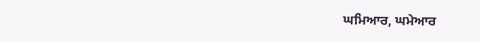ਘਮਿਆਰ, ਘਮੇਆਰ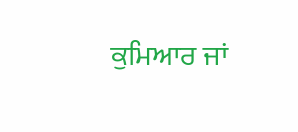ਕੁਮਿਆਰ ਜਾਂ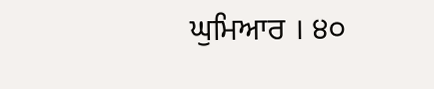ਘੁਮਿਆਰ । ੪੦